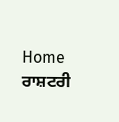Home ਰਾਸ਼ਟਰੀ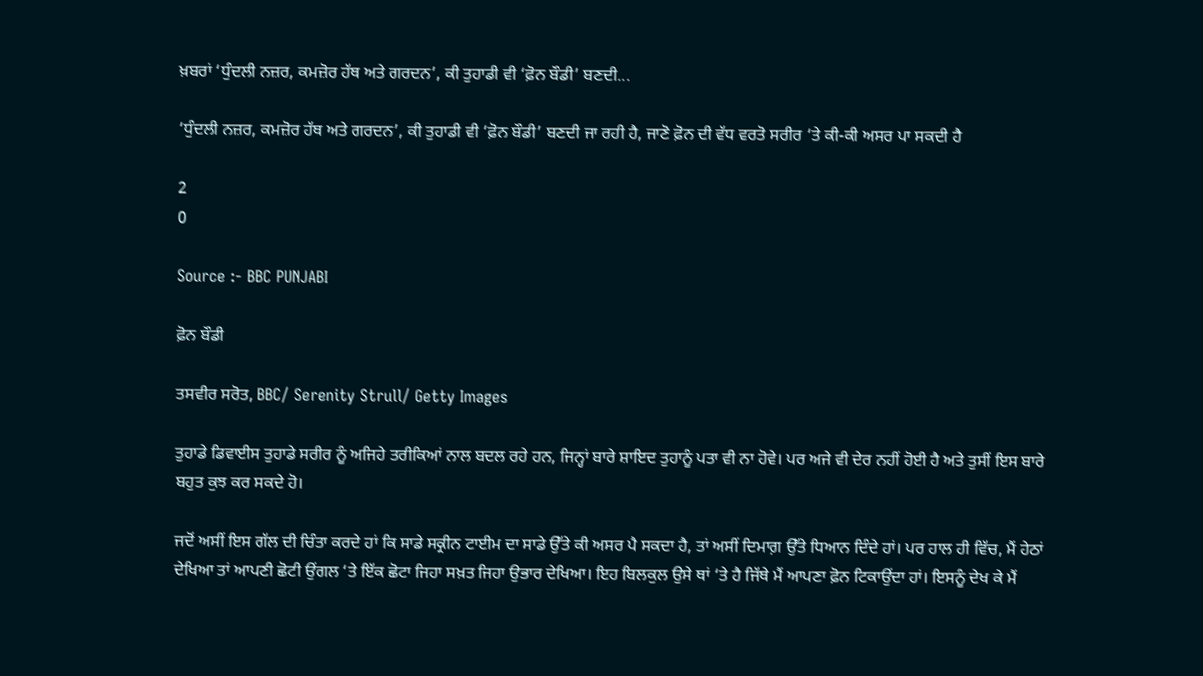ਖ਼ਬਰਾਂ ‘ਧੁੰਦਲੀ ਨਜ਼ਰ, ਕਮਜ਼ੋਰ ਹੱਥ ਅਤੇ ਗਰਦਨ’, ਕੀ ਤੁਹਾਡੀ ਵੀ ‘ਫ਼ੋਨ ਬੌਡੀ’ ਬਣਦੀ...

‘ਧੁੰਦਲੀ ਨਜ਼ਰ, ਕਮਜ਼ੋਰ ਹੱਥ ਅਤੇ ਗਰਦਨ’, ਕੀ ਤੁਹਾਡੀ ਵੀ ‘ਫ਼ੋਨ ਬੌਡੀ’ ਬਣਦੀ ਜਾ ਰਹੀ ਹੈ, ਜਾਣੋ ਫ਼ੋਨ ਦੀ ਵੱਧ ਵਰਤੋ ਸਰੀਰ ‘ਤੇ ਕੀ-ਕੀ ਅਸਰ ਪਾ ਸਕਦੀ ਹੈ

2
0

Source :- BBC PUNJABI

ਫ਼ੋਨ ਬੌਡੀ

ਤਸਵੀਰ ਸਰੋਤ, BBC/ Serenity Strull/ Getty Images

ਤੁਹਾਡੇ ਡਿਵਾਈਸ ਤੁਹਾਡੇ ਸਰੀਰ ਨੂੰ ਅਜਿਹੇ ਤਰੀਕਿਆਂ ਨਾਲ ਬਦਲ ਰਹੇ ਹਨ, ਜਿਨ੍ਹਾਂ ਬਾਰੇ ਸ਼ਾਇਦ ਤੁਹਾਨੂੰ ਪਤਾ ਵੀ ਨਾ ਹੋਵੇ। ਪਰ ਅਜੇ ਵੀ ਦੇਰ ਨਹੀਂ ਹੋਈ ਹੈ ਅਤੇ ਤੁਸੀਂ ਇਸ ਬਾਰੇ ਬਹੁਤ ਕੁਝ ਕਰ ਸਕਦੇ ਹੋ।

ਜਦੋਂ ਅਸੀਂ ਇਸ ਗੱਲ ਦੀ ਚਿੰਤਾ ਕਰਦੇ ਹਾਂ ਕਿ ਸਾਡੇ ਸਕ੍ਰੀਨ ਟਾਈਮ ਦਾ ਸਾਡੇ ਉੱਤੇ ਕੀ ਅਸਰ ਪੈ ਸਕਦਾ ਹੈ, ਤਾਂ ਅਸੀਂ ਦਿਮਾਗ਼ ਉੱਤੇ ਧਿਆਨ ਦਿੰਦੇ ਹਾਂ। ਪਰ ਹਾਲ ਹੀ ਵਿੱਚ, ਮੈਂ ਹੇਠਾਂ ਦੇਖਿਆ ਤਾਂ ਆਪਣੀ ਛੋਟੀ ਉਂਗਲ ‘ਤੇ ਇੱਕ ਛੋਟਾ ਜਿਹਾ ਸਖ਼ਤ ਜਿਹਾ ਉਭਾਰ ਦੇਖਿਆ। ਇਹ ਬਿਲਕੁਲ ਉਸੇ ਥਾਂ ‘ਤੇ ਹੈ ਜਿੱਥੇ ਮੈਂ ਆਪਣਾ ਫ਼ੋਨ ਟਿਕਾਉਂਦਾ ਹਾਂ। ਇਸਨੂੰ ਦੇਖ ਕੇ ਮੈਂ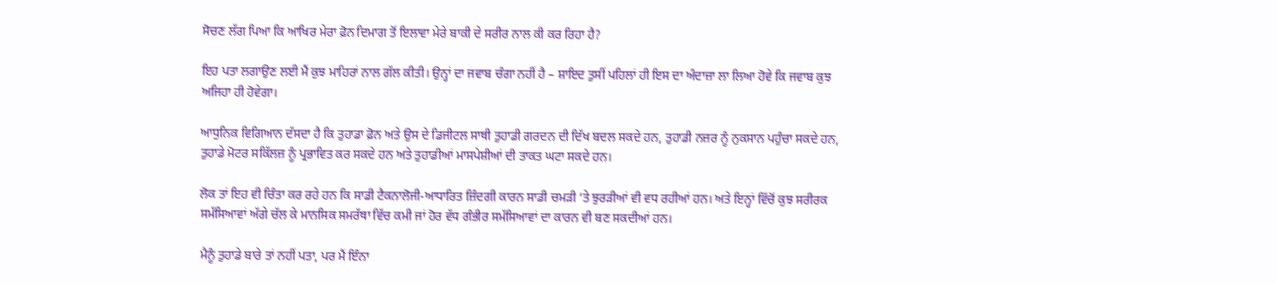ਸੋਚਣ ਲੱਗ ਪਿਆ ਕਿ ਆਖਿਰ ਮੇਰਾ ਫ਼ੋਨ ਦਿਮਾਗ ਤੋਂ ਇਲਾਵਾ ਮੇਰੇ ਬਾਕੀ ਦੇ ਸਰੀਰ ਨਾਲ ਕੀ ਕਰ ਰਿਹਾ ਹੈ?

ਇਹ ਪਤਾ ਲਗਾਉਣ ਲਈ ਮੈਂ ਕੁਝ ਮਾਹਿਰਾਂ ਨਾਲ ਗੱਲ ਕੀਤੀ। ਉਨ੍ਹਾਂ ਦਾ ਜਵਾਬ ਚੰਗਾ ਨਹੀਂ ਹੈ – ਸ਼ਾਇਦ ਤੁਸੀਂ ਪਹਿਲਾਂ ਹੀ ਇਸ ਦਾ ਅੰਦਾਜ਼ਾ ਲਾ ਲਿਆ ਹੋਵੇ ਕਿ ਜਵਾਬ ਕੁਝ ਅਜਿਹਾ ਹੀ ਹੋਵੇਗਾ।

ਆਧੁਨਿਕ ਵਿਗਿਆਨ ਦੱਸਦਾ ਹੈ ਕਿ ਤੁਹਾਡਾ ਫ਼ੋਨ ਅਤੇ ਉਸ ਦੇ ਡਿਜੀਟਲ ਸਾਥੀ ਤੁਹਾਡੀ ਗਰਦਨ ਦੀ ਦਿੱਖ ਬਦਲ ਸਕਦੇ ਹਨ, ਤੁਹਾਡੀ ਨਜ਼ਰ ਨੂੰ ਨੁਕਸਾਨ ਪਹੁੰਚਾ ਸਕਦੇ ਹਨ, ਤੁਹਾਡੇ ਮੋਟਰ ਸਕਿੱਲਜ਼ ਨੂੰ ਪ੍ਰਭਾਵਿਤ ਕਰ ਸਕਦੇ ਹਨ ਅਤੇ ਤੁਹਾਡੀਆਂ ਮਾਸਪੇਸ਼ੀਆਂ ਦੀ ਤਾਕਤ ਘਟਾ ਸਕਦੇ ਹਨ।

ਲੋਕ ਤਾਂ ਇਹ ਵੀ ਚਿੰਤਾ ਕਰ ਰਹੇ ਹਨ ਕਿ ਸਾਡੀ ਟੈਕਨਾਲੋਜੀ-ਆਧਾਰਿਤ ਜ਼ਿੰਦਗੀ ਕਾਰਨ ਸਾਡੀ ਚਮੜੀ ‘ਤੇ ਝੁਰੜੀਆਂ ਵੀ ਵਧ ਰਹੀਆਂ ਹਨ। ਅਤੇ ਇਨ੍ਹਾਂ ਵਿੱਚੋਂ ਕੁਝ ਸਰੀਰਕ ਸਮੱਸਿਆਵਾਂ ਅੱਗੇ ਚੱਲ ਕੇ ਮਾਨਸਿਕ ਸਮਰੱਥਾ ਵਿੱਚ ਕਮੀ ਜਾਂ ਹੋਰ ਵੱਧ ਗੰਭੀਰ ਸਮੱਸਿਆਵਾਂ ਦਾ ਕਾਰਨ ਵੀ ਬਣ ਸਕਦੀਆਂ ਹਨ।

ਮੈਨੂੰ ਤੁਹਾਡੇ ਬਾਰੇ ਤਾਂ ਨਹੀਂ ਪਤਾ, ਪਰ ਮੈਂ ਇੰਨਾ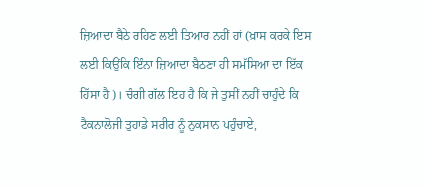ਜ਼ਿਆਦਾ ਬੈਠੇ ਰਹਿਣ ਲਈ ਤਿਆਰ ਨਹੀਂ ਹਾਂ (ਖ਼ਾਸ ਕਰਕੇ ਇਸ ਲਈ ਕਿਉਂਕਿ ਇੰਨਾ ਜ਼ਿਆਦਾ ਬੈਠਣਾ ਹੀ ਸਮੱਸਿਆ ਦਾ ਇੱਕ ਹਿੱਸਾ ਹੈ)। ਚੰਗੀ ਗੱਲ ਇਹ ਹੈ ਕਿ ਜੇ ਤੁਸੀਂ ਨਹੀਂ ਚਾਹੁੰਦੇ ਕਿ ਟੈਕਨਾਲੋਜੀ ਤੁਹਾਡੇ ਸਰੀਰ ਨੂੰ ਨੁਕਸਾਨ ਪਹੁੰਚਾਏ,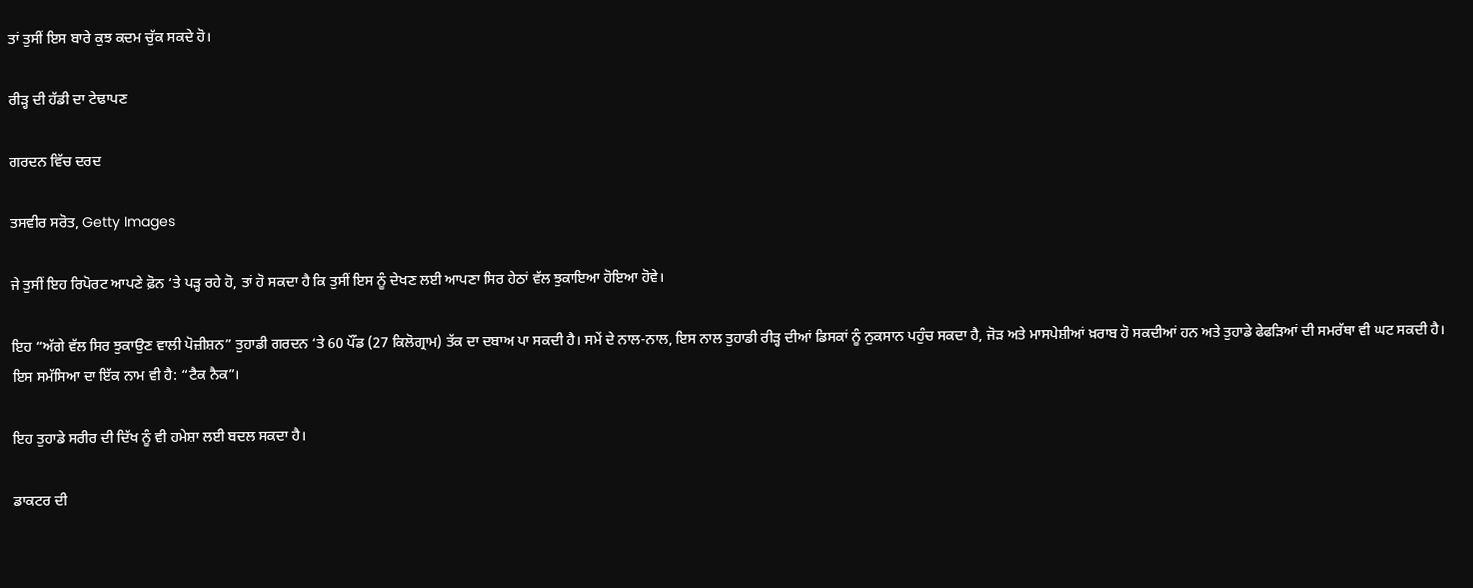ਤਾਂ ਤੁਸੀਂ ਇਸ ਬਾਰੇ ਕੁਝ ਕਦਮ ਚੁੱਕ ਸਕਦੇ ਹੋ।

ਰੀੜ੍ਹ ਦੀ ਹੱਡੀ ਦਾ ਟੇਢਾਪਣ

ਗਰਦਨ ਵਿੱਚ ਦਰਦ

ਤਸਵੀਰ ਸਰੋਤ, Getty Images

ਜੇ ਤੁਸੀਂ ਇਹ ਰਿਪੋਰਟ ਆਪਣੇ ਫ਼ੋਨ ‘ਤੇ ਪੜ੍ਹ ਰਹੇ ਹੋ, ਤਾਂ ਹੋ ਸਕਦਾ ਹੈ ਕਿ ਤੁਸੀਂ ਇਸ ਨੂੰ ਦੇਖਣ ਲਈ ਆਪਣਾ ਸਿਰ ਹੇਠਾਂ ਵੱਲ ਝੁਕਾਇਆ ਹੋਇਆ ਹੋਵੇ।

ਇਹ “ਅੱਗੇ ਵੱਲ ਸਿਰ ਝੁਕਾਉਣ ਵਾਲੀ ਪੋਜ਼ੀਸ਼ਨ” ਤੁਹਾਡੀ ਗਰਦਨ ‘ਤੇ 60 ਪੌਂਡ (27 ਕਿਲੋਗ੍ਰਾਮ) ਤੱਕ ਦਾ ਦਬਾਅ ਪਾ ਸਕਦੀ ਹੈ। ਸਮੇਂ ਦੇ ਨਾਲ-ਨਾਲ, ਇਸ ਨਾਲ ਤੁਹਾਡੀ ਰੀੜ੍ਹ ਦੀਆਂ ਡਿਸਕਾਂ ਨੂੰ ਨੁਕਸਾਨ ਪਹੁੰਚ ਸਕਦਾ ਹੈ, ਜੋੜ ਅਤੇ ਮਾਸਪੇਸ਼ੀਆਂ ਖ਼ਰਾਬ ਹੋ ਸਕਦੀਆਂ ਹਨ ਅਤੇ ਤੁਹਾਡੇ ਫੇਫੜਿਆਂ ਦੀ ਸਮਰੱਥਾ ਵੀ ਘਟ ਸਕਦੀ ਹੈ। ਇਸ ਸਮੱਸਿਆ ਦਾ ਇੱਕ ਨਾਮ ਵੀ ਹੈ: “ਟੈਕ ਨੈਕ”।

ਇਹ ਤੁਹਾਡੇ ਸਰੀਰ ਦੀ ਦਿੱਖ ਨੂੰ ਵੀ ਹਮੇਸ਼ਾ ਲਈ ਬਦਲ ਸਕਦਾ ਹੈ।

ਡਾਕਟਰ ਦੀ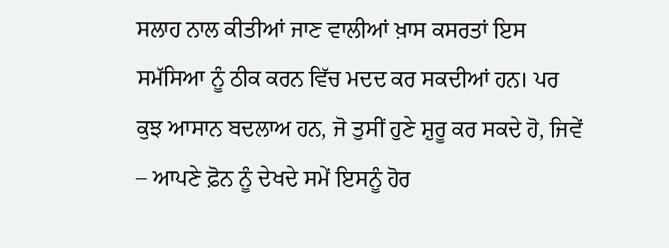ਸਲਾਹ ਨਾਲ ਕੀਤੀਆਂ ਜਾਣ ਵਾਲੀਆਂ ਖ਼ਾਸ ਕਸਰਤਾਂ ਇਸ ਸਮੱਸਿਆ ਨੂੰ ਠੀਕ ਕਰਨ ਵਿੱਚ ਮਦਦ ਕਰ ਸਕਦੀਆਂ ਹਨ। ਪਰ ਕੁਝ ਆਸਾਨ ਬਦਲਾਅ ਹਨ, ਜੋ ਤੁਸੀਂ ਹੁਣੇ ਸ਼ੁਰੂ ਕਰ ਸਕਦੇ ਹੋ, ਜਿਵੇਂ – ਆਪਣੇ ਫ਼ੋਨ ਨੂੰ ਦੇਖਦੇ ਸਮੇਂ ਇਸਨੂੰ ਹੋਰ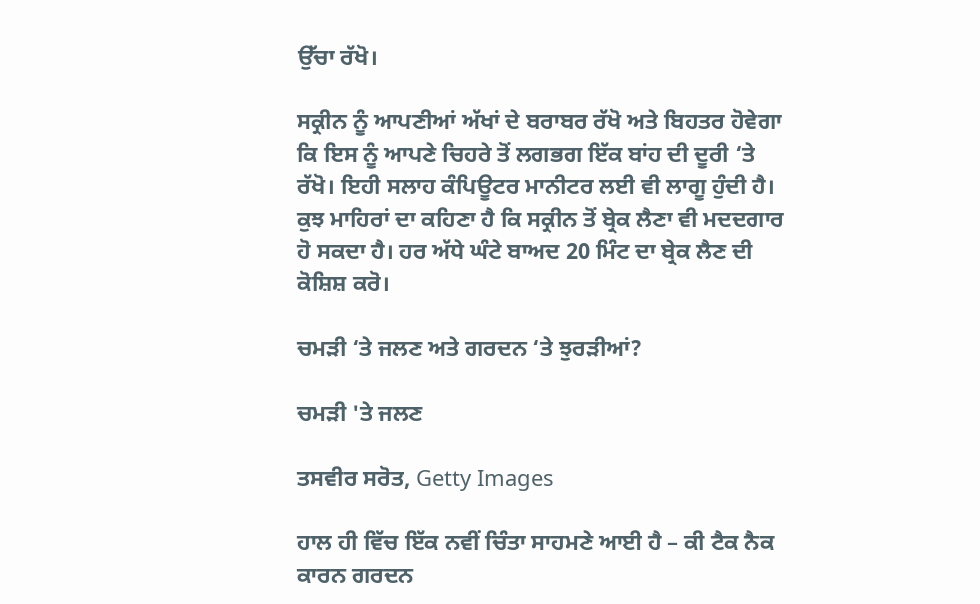ਉੱਚਾ ਰੱਖੋ।

ਸਕ੍ਰੀਨ ਨੂੰ ਆਪਣੀਆਂ ਅੱਖਾਂ ਦੇ ਬਰਾਬਰ ਰੱਖੋ ਅਤੇ ਬਿਹਤਰ ਹੋਵੇਗਾ ਕਿ ਇਸ ਨੂੰ ਆਪਣੇ ਚਿਹਰੇ ਤੋਂ ਲਗਭਗ ਇੱਕ ਬਾਂਹ ਦੀ ਦੂਰੀ ‘ਤੇ ਰੱਖੋ। ਇਹੀ ਸਲਾਹ ਕੰਪਿਊਟਰ ਮਾਨੀਟਰ ਲਈ ਵੀ ਲਾਗੂ ਹੁੰਦੀ ਹੈ। ਕੁਝ ਮਾਹਿਰਾਂ ਦਾ ਕਹਿਣਾ ਹੈ ਕਿ ਸਕ੍ਰੀਨ ਤੋਂ ਬ੍ਰੇਕ ਲੈਣਾ ਵੀ ਮਦਦਗਾਰ ਹੋ ਸਕਦਾ ਹੈ। ਹਰ ਅੱਧੇ ਘੰਟੇ ਬਾਅਦ 20 ਮਿੰਟ ਦਾ ਬ੍ਰੇਕ ਲੈਣ ਦੀ ਕੋਸ਼ਿਸ਼ ਕਰੋ।

ਚਮੜੀ ‘ਤੇ ਜਲਣ ਅਤੇ ਗਰਦਨ ‘ਤੇ ਝੁਰੜੀਆਂ?

ਚਮੜੀ 'ਤੇ ਜਲਣ

ਤਸਵੀਰ ਸਰੋਤ, Getty Images

ਹਾਲ ਹੀ ਵਿੱਚ ਇੱਕ ਨਵੀਂ ਚਿੰਤਾ ਸਾਹਮਣੇ ਆਈ ਹੈ – ਕੀ ਟੈਕ ਨੈਕ ਕਾਰਨ ਗਰਦਨ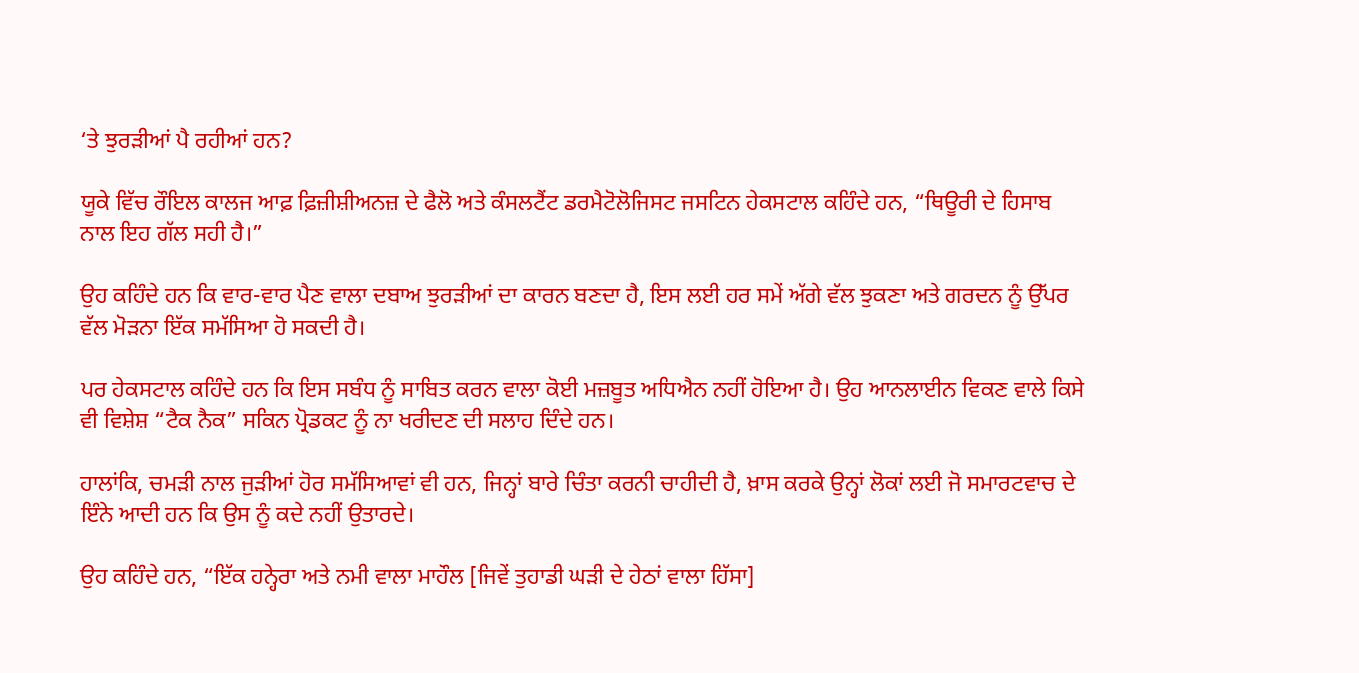‘ਤੇ ਝੁਰੜੀਆਂ ਪੈ ਰਹੀਆਂ ਹਨ?

ਯੂਕੇ ਵਿੱਚ ਰੌਇਲ ਕਾਲਜ ਆਫ਼ ਫ਼ਿਜ਼ੀਸ਼ੀਅਨਜ਼ ਦੇ ਫੈਲੋ ਅਤੇ ਕੰਸਲਟੈਂਟ ਡਰਮੈਟੋਲੋਜਿਸਟ ਜਸਟਿਨ ਹੇਕਸਟਾਲ ਕਹਿੰਦੇ ਹਨ, “ਥਿਊਰੀ ਦੇ ਹਿਸਾਬ ਨਾਲ ਇਹ ਗੱਲ ਸਹੀ ਹੈ।”

ਉਹ ਕਹਿੰਦੇ ਹਨ ਕਿ ਵਾਰ-ਵਾਰ ਪੈਣ ਵਾਲਾ ਦਬਾਅ ਝੁਰੜੀਆਂ ਦਾ ਕਾਰਨ ਬਣਦਾ ਹੈ, ਇਸ ਲਈ ਹਰ ਸਮੇਂ ਅੱਗੇ ਵੱਲ ਝੁਕਣਾ ਅਤੇ ਗਰਦਨ ਨੂੰ ਉੱਪਰ ਵੱਲ ਮੋੜਨਾ ਇੱਕ ਸਮੱਸਿਆ ਹੋ ਸਕਦੀ ਹੈ।

ਪਰ ਹੇਕਸਟਾਲ ਕਹਿੰਦੇ ਹਨ ਕਿ ਇਸ ਸਬੰਧ ਨੂੰ ਸਾਬਿਤ ਕਰਨ ਵਾਲਾ ਕੋਈ ਮਜ਼ਬੂਤ ਅਧਿਐਨ ਨਹੀਂ ਹੋਇਆ ਹੈ। ਉਹ ਆਨਲਾਈਨ ਵਿਕਣ ਵਾਲੇ ਕਿਸੇ ਵੀ ਵਿਸ਼ੇਸ਼ “ਟੈਕ ਨੈਕ” ਸਕਿਨ ਪ੍ਰੋਡਕਟ ਨੂੰ ਨਾ ਖਰੀਦਣ ਦੀ ਸਲਾਹ ਦਿੰਦੇ ਹਨ।

ਹਾਲਾਂਕਿ, ਚਮੜੀ ਨਾਲ ਜੁੜੀਆਂ ਹੋਰ ਸਮੱਸਿਆਵਾਂ ਵੀ ਹਨ, ਜਿਨ੍ਹਾਂ ਬਾਰੇ ਚਿੰਤਾ ਕਰਨੀ ਚਾਹੀਦੀ ਹੈ, ਖ਼ਾਸ ਕਰਕੇ ਉਨ੍ਹਾਂ ਲੋਕਾਂ ਲਈ ਜੋ ਸਮਾਰਟਵਾਚ ਦੇ ਇੰਨੇ ਆਦੀ ਹਨ ਕਿ ਉਸ ਨੂੰ ਕਦੇ ਨਹੀਂ ਉਤਾਰਦੇ।

ਉਹ ਕਹਿੰਦੇ ਹਨ, “ਇੱਕ ਹਨ੍ਹੇਰਾ ਅਤੇ ਨਮੀ ਵਾਲਾ ਮਾਹੌਲ [ਜਿਵੇਂ ਤੁਹਾਡੀ ਘੜੀ ਦੇ ਹੇਠਾਂ ਵਾਲਾ ਹਿੱਸਾ]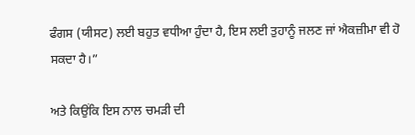ਫੰਗਸ (ਯੀਸਟ) ਲਈ ਬਹੁਤ ਵਧੀਆ ਹੁੰਦਾ ਹੈ, ਇਸ ਲਈ ਤੁਹਾਨੂੰ ਜਲਣ ਜਾਂ ਐਕਜ਼ੀਮਾ ਵੀ ਹੋ ਸਕਦਾ ਹੈ।”

ਅਤੇ ਕਿਉਂਕਿ ਇਸ ਨਾਲ ਚਮੜੀ ਦੀ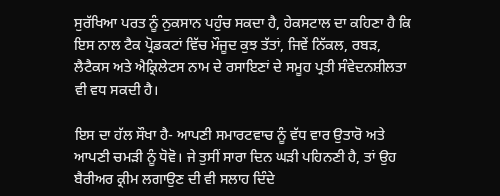ਸੁਰੱਖਿਆ ਪਰਤ ਨੂੰ ਨੁਕਸਾਨ ਪਹੁੰਚ ਸਕਦਾ ਹੈ, ਹੇਕਸਟਾਲ ਦਾ ਕਹਿਣਾ ਹੈ ਕਿ ਇਸ ਨਾਲ ਟੈਕ ਪ੍ਰੋਡਕਟਾਂ ਵਿੱਚ ਮੌਜੂਦ ਕੁਝ ਤੱਤਾਂ, ਜਿਵੇਂ ਨਿੱਕਲ, ਰਬੜ, ਲੈਟੈਕਸ ਅਤੇ ਐਕ੍ਰਿਲੇਟਸ ਨਾਮ ਦੇ ਰਸਾਇਣਾਂ ਦੇ ਸਮੂਹ ਪ੍ਰਤੀ ਸੰਵੇਦਨਸ਼ੀਲਤਾ ਵੀ ਵਧ ਸਕਦੀ ਹੈ।

ਇਸ ਦਾ ਹੱਲ ਸੌਖਾ ਹੈ- ਆਪਣੀ ਸਮਾਰਟਵਾਚ ਨੂੰ ਵੱਧ ਵਾਰ ਉਤਾਰੋ ਅਤੇ ਆਪਣੀ ਚਮੜੀ ਨੂੰ ਧੋਵੋ। ਜੇ ਤੁਸੀਂ ਸਾਰਾ ਦਿਨ ਘੜੀ ਪਹਿਨਣੀ ਹੈ, ਤਾਂ ਉਹ ਬੈਰੀਅਰ ਕ੍ਰੀਮ ਲਗਾਉਣ ਦੀ ਵੀ ਸਲਾਹ ਦਿੰਦੇ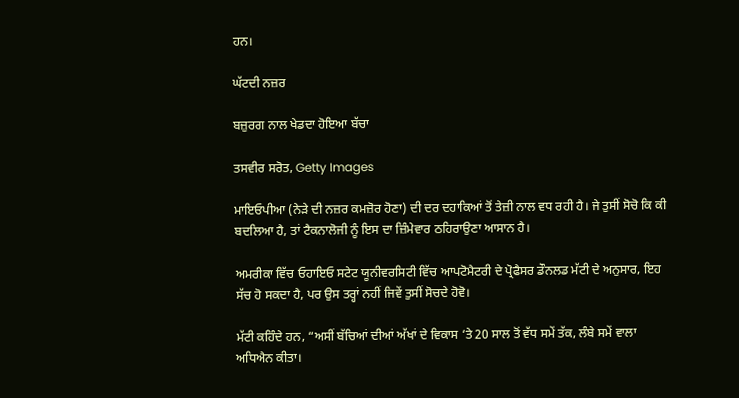ਹਨ।

ਘੱਟਦੀ ਨਜ਼ਰ

ਬਜ਼ੁਰਗ ਨਾਲ ਖੇਡਦਾ ਹੋਇਆ ਬੱਚਾ

ਤਸਵੀਰ ਸਰੋਤ, Getty Images

ਮਾਇਓਪੀਆ (ਨੇੜੇ ਦੀ ਨਜ਼ਰ ਕਮਜ਼ੋਰ ਹੋਣਾ) ਦੀ ਦਰ ਦਹਾਕਿਆਂ ਤੋਂ ਤੇਜ਼ੀ ਨਾਲ ਵਧ ਰਹੀ ਹੈ। ਜੇ ਤੁਸੀਂ ਸੋਚੋ ਕਿ ਕੀ ਬਦਲਿਆ ਹੈ, ਤਾਂ ਟੈਕਨਾਲੋਜੀ ਨੂੰ ਇਸ ਦਾ ਜ਼ਿੰਮੇਵਾਰ ਠਹਿਰਾਉਣਾ ਆਸਾਨ ਹੈ।

ਅਮਰੀਕਾ ਵਿੱਚ ਓਹਾਇਓ ਸਟੇਟ ਯੂਨੀਵਰਸਿਟੀ ਵਿੱਚ ਆਪਟੋਮੈਟਰੀ ਦੇ ਪ੍ਰੋਫੈਸਰ ਡੌਨਲਡ ਮੱਟੀ ਦੇ ਅਨੁਸਾਰ, ਇਹ ਸੱਚ ਹੋ ਸਕਦਾ ਹੈ, ਪਰ ਉਸ ਤਰ੍ਹਾਂ ਨਹੀਂ ਜਿਵੇਂ ਤੁਸੀਂ ਸੋਚਦੇ ਹੋਵੋ।

ਮੱਟੀ ਕਹਿੰਦੇ ਹਨ, “ਅਸੀਂ ਬੱਚਿਆਂ ਦੀਆਂ ਅੱਖਾਂ ਦੇ ਵਿਕਾਸ ‘ਤੇ 20 ਸਾਲ ਤੋਂ ਵੱਧ ਸਮੇਂ ਤੱਕ, ਲੰਬੇ ਸਮੇਂ ਵਾਲਾ ਅਧਿਐਨ ਕੀਤਾ।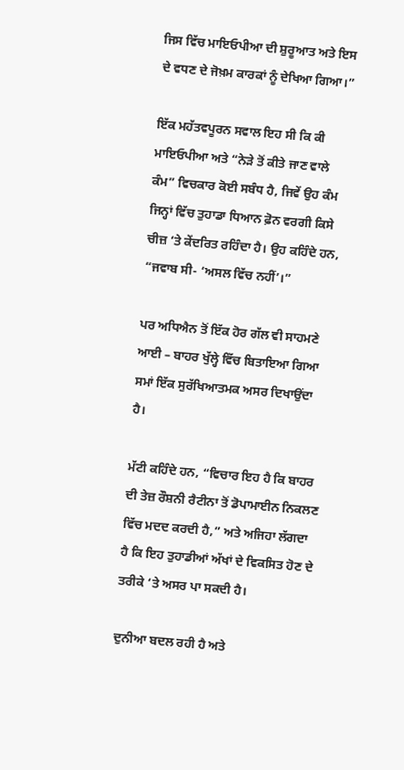ਜਿਸ ਵਿੱਚ ਮਾਇਓਪੀਆ ਦੀ ਸ਼ੁਰੂਆਤ ਅਤੇ ਇਸ ਦੇ ਵਧਣ ਦੇ ਜੋਖ਼ਮ ਕਾਰਕਾਂ ਨੂੰ ਦੇਖਿਆ ਗਿਆ।”

ਇੱਕ ਮਹੱਤਵਪੂਰਨ ਸਵਾਲ ਇਹ ਸੀ ਕਿ ਕੀ ਮਾਇਓਪੀਆ ਅਤੇ “ਨੇੜੇ ਤੋਂ ਕੀਤੇ ਜਾਣ ਵਾਲੇ ਕੰਮ” ਵਿਚਕਾਰ ਕੋਈ ਸਬੰਧ ਹੈ, ਜਿਵੇਂ ਉਹ ਕੰਮ ਜਿਨ੍ਹਾਂ ਵਿੱਚ ਤੁਹਾਡਾ ਧਿਆਨ ਫ਼ੋਨ ਵਰਗੀ ਕਿਸੇ ਚੀਜ਼ ‘ਤੇ ਕੇਂਦਰਿਤ ਰਹਿੰਦਾ ਹੈ। ਉਹ ਕਹਿੰਦੇ ਹਨ, “ਜਵਾਬ ਸੀ- ‘ਅਸਲ ਵਿੱਚ ਨਹੀਂ’।”

ਪਰ ਅਧਿਐਨ ਤੋਂ ਇੱਕ ਹੋਰ ਗੱਲ ਵੀ ਸਾਹਮਣੇ ਆਈ – ਬਾਹਰ ਖੁੱਲ੍ਹੇ ਵਿੱਚ ਬਿਤਾਇਆ ਗਿਆ ਸਮਾਂ ਇੱਕ ਸੁਰੱਖਿਆਤਮਕ ਅਸਰ ਦਿਖਾਉਂਦਾ ਹੈ।

ਮੱਟੀ ਕਹਿੰਦੇ ਹਨ, “ਵਿਚਾਰ ਇਹ ਹੈ ਕਿ ਬਾਹਰ ਦੀ ਤੇਜ਼ ਰੌਸ਼ਨੀ ਰੈਟੀਨਾ ਤੋਂ ਡੋਪਾਮਾਈਨ ਨਿਕਲਣ ਵਿੱਚ ਮਦਦ ਕਰਦੀ ਹੈ,” ਅਤੇ ਅਜਿਹਾ ਲੱਗਦਾ ਹੈ ਕਿ ਇਹ ਤੁਹਾਡੀਆਂ ਅੱਖਾਂ ਦੇ ਵਿਕਸਿਤ ਹੋਣ ਦੇ ਤਰੀਕੇ ‘ਤੇ ਅਸਰ ਪਾ ਸਕਦੀ ਹੈ।

ਦੁਨੀਆ ਬਦਲ ਰਹੀ ਹੈ ਅਤੇ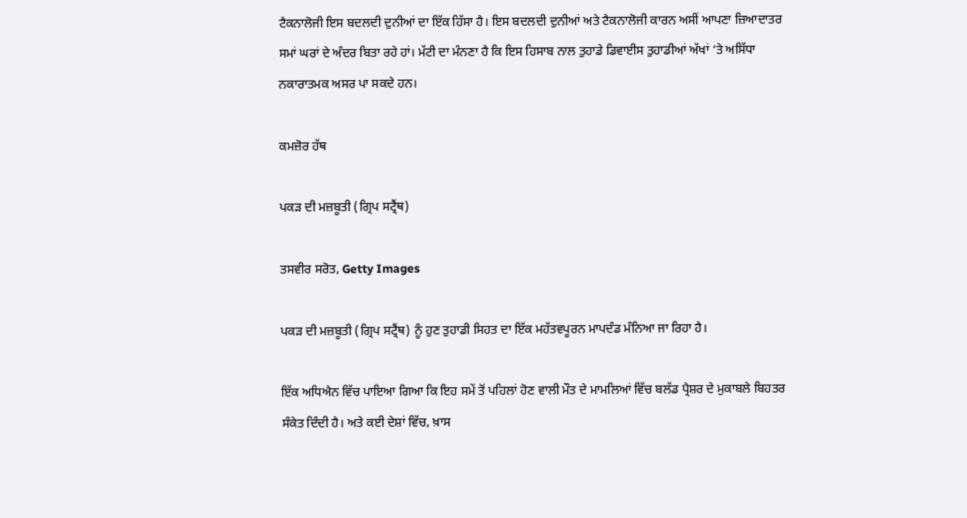ਟੈਕਨਾਲੋਜੀ ਇਸ ਬਦਲਦੀ ਦੁਨੀਆਂ ਦਾ ਇੱਕ ਹਿੱਸਾ ਹੈ। ਇਸ ਬਦਲਦੀ ਦੁਨੀਆਂ ਅਤੇ ਟੈਕਨਾਲੋਜੀ ਕਾਰਨ ਅਸੀਂ ਆਪਣਾ ਜ਼ਿਆਦਾਤਰ ਸਮਾਂ ਘਰਾਂ ਦੇ ਅੰਦਰ ਬਿਤਾ ਰਹੇ ਹਾਂ। ਮੱਟੀ ਦਾ ਮੰਨਣਾ ਹੈ ਕਿ ਇਸ ਹਿਸਾਬ ਨਾਲ ਤੁਹਾਡੇ ਡਿਵਾਈਸ ਤੁਹਾਡੀਆਂ ਅੱਖਾਂ ‘ਤੇ ਅਸਿੱਧਾ ਨਕਾਰਾਤਮਕ ਅਸਰ ਪਾ ਸਕਦੇ ਹਨ।

ਕਮਜ਼ੋਰ ਹੱਥ

ਪਕੜ ਦੀ ਮਜ਼ਬੂਤੀ (ਗ੍ਰਿਪ ਸਟ੍ਰੈਂਥ)

ਤਸਵੀਰ ਸਰੋਤ, Getty Images

ਪਕੜ ਦੀ ਮਜ਼ਬੂਤੀ (ਗ੍ਰਿਪ ਸਟ੍ਰੈਂਥ) ਨੂੰ ਹੁਣ ਤੁਹਾਡੀ ਸਿਹਤ ਦਾ ਇੱਕ ਮਹੱਤਵਪੂਰਨ ਮਾਪਦੰਡ ਮੰਨਿਆ ਜਾ ਰਿਹਾ ਹੈ।

ਇੱਕ ਅਧਿਐਨ ਵਿੱਚ ਪਾਇਆ ਗਿਆ ਕਿ ਇਹ ਸਮੇਂ ਤੋਂ ਪਹਿਲਾਂ ਹੋਣ ਵਾਲੀ ਮੌਤ ਦੇ ਮਾਮਲਿਆਂ ਵਿੱਚ ਬਲੱਡ ਪ੍ਰੈਸ਼ਰ ਦੇ ਮੁਕਾਬਲੇ ਬਿਹਤਰ ਸੰਕੇਤ ਦਿੰਦੀ ਹੈ। ਅਤੇ ਕਈ ਦੇਸ਼ਾਂ ਵਿੱਚ, ਖ਼ਾਸ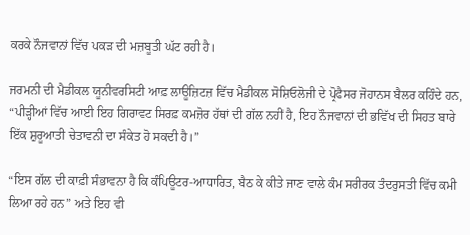ਕਰਕੇ ਨੌਜਵਾਨਾਂ ਵਿੱਚ ਪਕੜ ਦੀ ਮਜ਼ਬੂਤੀ ਘੱਟ ਰਹੀ ਹੈ।

ਜਰਮਨੀ ਦੀ ਮੈਡੀਕਲ ਯੂਨੀਵਰਸਿਟੀ ਆਫ਼ ਲਾਊਜ਼ਿਟਜ਼ ਵਿੱਚ ਮੈਡੀਕਲ ਸੋਸ਼ਿਓਲੋਜੀ ਦੇ ਪ੍ਰੋਫੈਸਰ ਜੋਹਾਨਸ ਬੈਲਰ ਕਹਿੰਦੇ ਹਨ, “ਪੀੜ੍ਹੀਆਂ ਵਿੱਚ ਆਈ ਇਹ ਗਿਰਾਵਟ ਸਿਰਫ਼ ਕਮਜ਼ੋਰ ਹੱਥਾਂ ਦੀ ਗੱਲ ਨਹੀਂ ਹੈ, ਇਹ ਨੌਜਵਾਨਾਂ ਦੀ ਭਵਿੱਖ ਦੀ ਸਿਹਤ ਬਾਰੇ ਇੱਕ ਸ਼ੁਰੂਆਤੀ ਚੇਤਾਵਨੀ ਦਾ ਸੰਕੇਤ ਹੋ ਸਕਦੀ ਹੈ।”

“ਇਸ ਗੱਲ ਦੀ ਕਾਫ਼ੀ ਸੰਭਾਵਨਾ ਹੈ ਕਿ ਕੰਪਿਊਟਰ-ਆਧਾਰਿਤ, ਬੈਠ ਕੇ ਕੀਤੇ ਜਾਣ ਵਾਲੇ ਕੰਮ ਸਰੀਰਕ ਤੰਦਰੁਸਤੀ ਵਿੱਚ ਕਮੀ ਲਿਆ ਰਹੇ ਹਨ” ਅਤੇ ਇਹ ਵੀ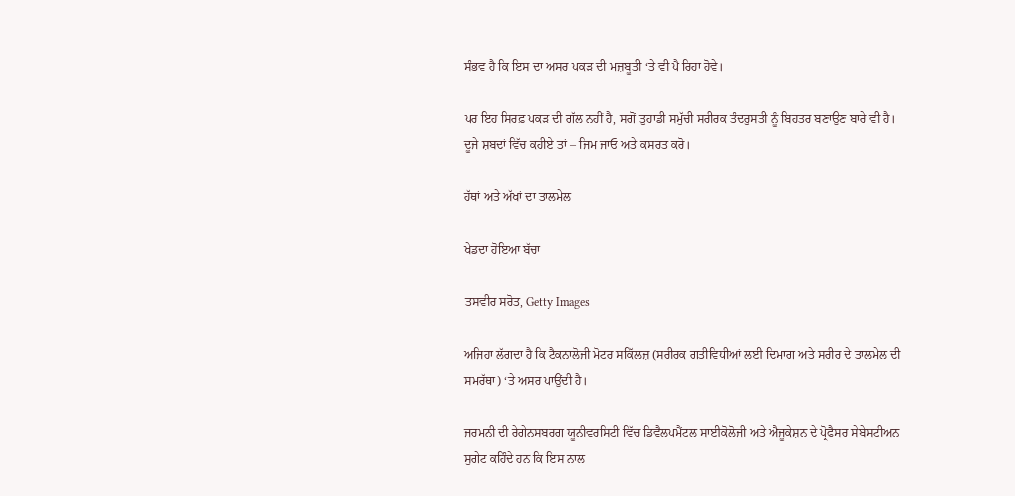ਸੰਭਵ ਹੈ ਕਿ ਇਸ ਦਾ ਅਸਰ ਪਕੜ ਦੀ ਮਜ਼ਬੂਤੀ ‘ਤੇ ਵੀ ਪੈ ਰਿਹਾ ਹੋਵੇ।

ਪਰ ਇਹ ਸਿਰਫ਼ ਪਕੜ ਦੀ ਗੱਲ ਨਹੀਂ ਹੈ, ਸਗੋਂ ਤੁਹਾਡੀ ਸਮੁੱਚੀ ਸਰੀਰਕ ਤੰਦਰੁਸਤੀ ਨੂੰ ਬਿਹਤਰ ਬਣਾਉਣ ਬਾਰੇ ਵੀ ਹੈ। ਦੂਜੇ ਸ਼ਬਦਾਂ ਵਿੱਚ ਕਹੀਏ ਤਾਂ – ਜਿਮ ਜਾਓ ਅਤੇ ਕਸਰਤ ਕਰੋ।

ਹੱਥਾਂ ਅਤੇ ਅੱਖਾਂ ਦਾ ਤਾਲਮੇਲ

ਖੇਡਦਾ ਹੋਇਆ ਬੱਚਾ

ਤਸਵੀਰ ਸਰੋਤ, Getty Images

ਅਜਿਹਾ ਲੱਗਦਾ ਹੈ ਕਿ ਟੈਕਨਾਲੋਜੀ ਮੋਟਰ ਸਕਿੱਲਜ਼ (ਸਰੀਰਕ ਗਤੀਵਿਧੀਆਂ ਲਈ ਦਿਮਾਗ ਅਤੇ ਸਰੀਰ ਦੇ ਤਾਲਮੇਲ ਦੀ ਸਮਰੱਥਾ) ‘ਤੇ ਅਸਰ ਪਾਉਂਦੀ ਹੈ।

ਜਰਮਨੀ ਦੀ ਰੇਗੇਨਸਬਰਗ ਯੂਨੀਵਰਸਿਟੀ ਵਿੱਚ ਡਿਵੈਲਪਮੈਂਟਲ ਸਾਈਕੋਲੋਜੀ ਅਤੇ ਐਜੂਕੇਸ਼ਨ ਦੇ ਪ੍ਰੋਫੈਸਰ ਸੇਬੇਸਟੀਅਨ ਸੁਗੇਟ ਕਹਿੰਦੇ ਹਨ ਕਿ ਇਸ ਨਾਲ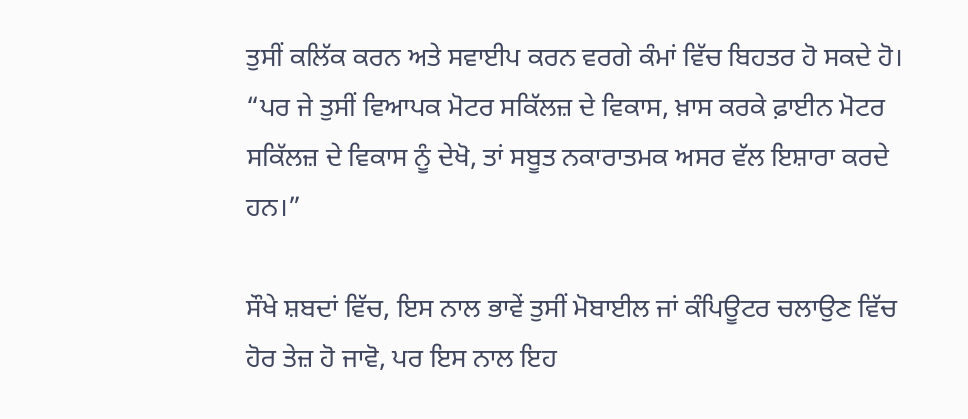ਤੁਸੀਂ ਕਲਿੱਕ ਕਰਨ ਅਤੇ ਸਵਾਈਪ ਕਰਨ ਵਰਗੇ ਕੰਮਾਂ ਵਿੱਚ ਬਿਹਤਰ ਹੋ ਸਕਦੇ ਹੋ। “ਪਰ ਜੇ ਤੁਸੀਂ ਵਿਆਪਕ ਮੋਟਰ ਸਕਿੱਲਜ਼ ਦੇ ਵਿਕਾਸ, ਖ਼ਾਸ ਕਰਕੇ ਫ਼ਾਈਨ ਮੋਟਰ ਸਕਿੱਲਜ਼ ਦੇ ਵਿਕਾਸ ਨੂੰ ਦੇਖੋ, ਤਾਂ ਸਬੂਤ ਨਕਾਰਾਤਮਕ ਅਸਰ ਵੱਲ ਇਸ਼ਾਰਾ ਕਰਦੇ ਹਨ।”

ਸੌਖੇ ਸ਼ਬਦਾਂ ਵਿੱਚ, ਇਸ ਨਾਲ ਭਾਵੇਂ ਤੁਸੀਂ ਮੋਬਾਈਲ ਜਾਂ ਕੰਪਿਊਟਰ ਚਲਾਉਣ ਵਿੱਚ ਹੋਰ ਤੇਜ਼ ਹੋ ਜਾਵੋ, ਪਰ ਇਸ ਨਾਲ ਇਹ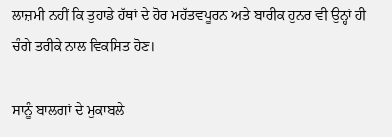ਲਾਜ਼ਮੀ ਨਹੀਂ ਕਿ ਤੁਹਾਡੇ ਹੱਥਾਂ ਦੇ ਹੋਰ ਮਹੱਤਵਪੂਰਨ ਅਤੇ ਬਾਰੀਕ ਹੁਨਰ ਵੀ ਉਨ੍ਹਾਂ ਹੀ ਚੰਗੇ ਤਰੀਕੇ ਨਾਲ ਵਿਕਸਿਤ ਹੋਣ।

ਸਾਨੂੰ ਬਾਲਗਾਂ ਦੇ ਮੁਕਾਬਲੇ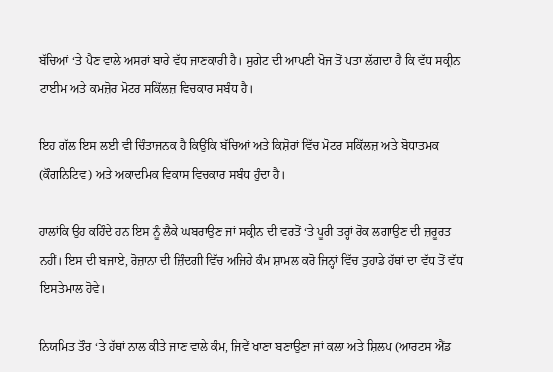ਬੱਚਿਆਂ ‘ਤੇ ਪੈਣ ਵਾਲੇ ਅਸਰਾਂ ਬਾਰੇ ਵੱਧ ਜਾਣਕਾਰੀ ਹੈ। ਸੁਗੇਟ ਦੀ ਆਪਣੀ ਖੋਜ ਤੋਂ ਪਤਾ ਲੱਗਦਾ ਹੈ ਕਿ ਵੱਧ ਸਕ੍ਰੀਨ ਟਾਈਮ ਅਤੇ ਕਮਜ਼ੋਰ ਮੋਟਰ ਸਕਿੱਲਜ਼ ਵਿਚਕਾਰ ਸਬੰਧ ਹੈ।

ਇਹ ਗੱਲ ਇਸ ਲਈ ਵੀ ਚਿੰਤਾਜਨਕ ਹੈ ਕਿਉਂਕਿ ਬੱਚਿਆਂ ਅਤੇ ਕਿਸ਼ੋਰਾਂ ਵਿੱਚ ਮੋਟਰ ਸਕਿੱਲਜ਼ ਅਤੇ ਬੋਧਾਤਮਕ (ਕੌਗਨਿਟਿਵ) ਅਤੇ ਅਕਾਦਮਿਕ ਵਿਕਾਸ ਵਿਚਕਾਰ ਸਬੰਧ ਹੁੰਦਾ ਹੈ।

ਹਾਲਾਂਕਿ ਉਹ ਕਹਿੰਦੇ ਹਨ ਇਸ ਨੂੰ ਲੈਕੇ ਘਬਰਾਉਣ ਜਾਂ ਸਕ੍ਰੀਨ ਦੀ ਵਰਤੋਂ ‘ਤੇ ਪੂਰੀ ਤਰ੍ਹਾਂ ਰੋਕ ਲਗਾਉਣ ਦੀ ਜ਼ਰੂਰਤ ਨਹੀਂ। ਇਸ ਦੀ ਬਜਾਏ, ਰੋਜ਼ਾਨਾ ਦੀ ਜ਼ਿੰਦਗੀ ਵਿੱਚ ਅਜਿਹੇ ਕੰਮ ਸ਼ਾਮਲ ਕਰੋ ਜਿਨ੍ਹਾਂ ਵਿੱਚ ਤੁਹਾਡੇ ਹੱਥਾਂ ਦਾ ਵੱਧ ਤੋਂ ਵੱਧ ਇਸਤੇਮਾਲ ਹੋਵੇ।

ਨਿਯਮਿਤ ਤੌਰ ‘ਤੇ ਹੱਥਾਂ ਨਾਲ ਕੀਤੇ ਜਾਣ ਵਾਲੇ ਕੰਮ, ਜਿਵੇਂ ਖਾਣਾ ਬਣਾਉਣਾ ਜਾਂ ਕਲਾ ਅਤੇ ਸ਼ਿਲਪ (ਆਰਟਸ ਐਂਡ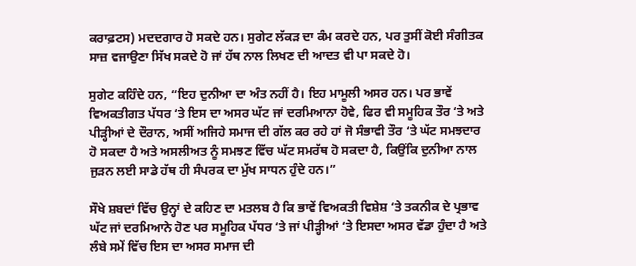ਕਰਾਫ਼ਟਸ) ਮਦਦਗਾਰ ਹੋ ਸਕਦੇ ਹਨ। ਸੁਗੇਟ ਲੱਕੜ ਦਾ ਕੰਮ ਕਰਦੇ ਹਨ, ਪਰ ਤੁਸੀਂ ਕੋਈ ਸੰਗੀਤਕ ਸਾਜ਼ ਵਜਾਉਣਾ ਸਿੱਖ ਸਕਦੇ ਹੋ ਜਾਂ ਹੱਥ ਨਾਲ ਲਿਖਣ ਦੀ ਆਦਤ ਵੀ ਪਾ ਸਕਦੇ ਹੋ।

ਸੁਗੇਟ ਕਹਿੰਦੇ ਹਨ, “ਇਹ ਦੁਨੀਆ ਦਾ ਅੰਤ ਨਹੀਂ ਹੈ। ਇਹ ਮਾਮੂਲੀ ਅਸਰ ਹਨ। ਪਰ ਭਾਵੇਂ ਵਿਅਕਤੀਗਤ ਪੱਧਰ ‘ਤੇ ਇਸ ਦਾ ਅਸਰ ਘੱਟ ਜਾਂ ਦਰਮਿਆਨਾ ਹੋਵੇ, ਫਿਰ ਵੀ ਸਮੂਹਿਕ ਤੌਰ ‘ਤੇ ਅਤੇ ਪੀੜ੍ਹੀਆਂ ਦੇ ਦੌਰਾਨ, ਅਸੀਂ ਅਜਿਹੇ ਸਮਾਜ ਦੀ ਗੱਲ ਕਰ ਰਹੇ ਹਾਂ ਜੋ ਸੰਭਾਵੀ ਤੌਰ ‘ਤੇ ਘੱਟ ਸਮਝਦਾਰ ਹੋ ਸਕਦਾ ਹੈ ਅਤੇ ਅਸਲੀਅਤ ਨੂੰ ਸਮਝਣ ਵਿੱਚ ਘੱਟ ਸਮਰੱਥ ਹੋ ਸਕਦਾ ਹੈ, ਕਿਉਂਕਿ ਦੁਨੀਆ ਨਾਲ ਜੁੜਨ ਲਈ ਸਾਡੇ ਹੱਥ ਹੀ ਸੰਪਰਕ ਦਾ ਮੁੱਖ ਸਾਧਨ ਹੁੰਦੇ ਹਨ।”

ਸੌਖੇ ਸ਼ਬਦਾਂ ਵਿੱਚ ਉਨ੍ਹਾਂ ਦੇ ਕਹਿਣ ਦਾ ਮਤਲਬ ਹੈ ਕਿ ਭਾਵੇਂ ਵਿਅਕਤੀ ਵਿਸ਼ੇਸ਼ ‘ਤੇ ਤਕਨੀਕ ਦੇ ਪ੍ਰਭਾਵ ਘੱਟ ਜਾਂ ਦਰਮਿਆਨੇ ਹੋਣ ਪਰ ਸਮੂਹਿਕ ਪੱਧਰ ‘ਤੇ ਜਾਂ ਪੀੜ੍ਹੀਆਂ ‘ਤੇ ਇਸਦਾ ਅਸਰ ਵੱਡਾ ਹੁੰਦਾ ਹੈ ਅਤੇ ਲੰਬੇ ਸਮੇਂ ਵਿੱਚ ਇਸ ਦਾ ਅਸਰ ਸਮਾਜ ਦੀ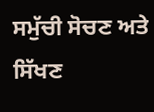ਸਮੁੱਚੀ ਸੋਚਣ ਅਤੇ ਸਿੱਖਣ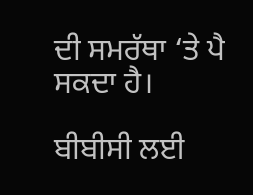ਦੀ ਸਮਰੱਥਾ ‘ਤੇ ਪੈ ਸਕਦਾ ਹੈ।

ਬੀਬੀਸੀ ਲਈ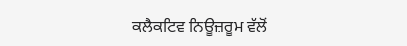ਕਲੈਕਟਿਵ ਨਿਊਜ਼ਰੂਮ ਵੱਲੋਂ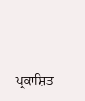ਪ੍ਰਕਾਸ਼ਿਤ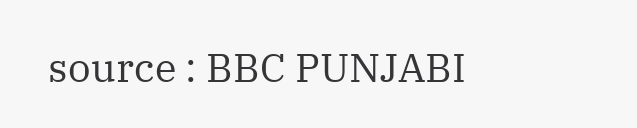source : BBC PUNJABI